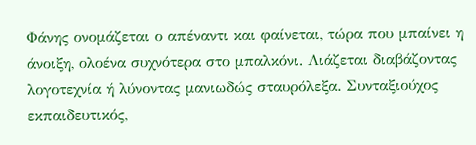Φάνης ονομάζεται ο απέναντι και φαίνεται, τώρα που μπαίνει η άνοιξη, ολοένα συχνότερα στο μπαλκόνι. Λιάζεται διαβάζοντας λογοτεχνία ή λύνοντας μανιωδώς σταυρόλεξα. Συνταξιούχος εκπαιδευτικός,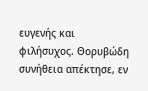ευγενής και φιλήσυχος. Θορυβώδη συνήθεια απέκτησε, εν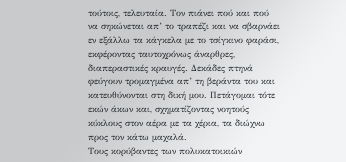τούτοις, τελευταία. Τον πιάνει πού και πού να σηκώνεται απ’ το τραπέζι και να σβαρνάει εν εξάλλω τα κάγκελα με το τσίγκινο φαράσι, εκφέροντας ταυτοχρόνως άναρθρες, διαπεραστικές κραυγές. Δεκάδες πτηνά φεύγουν τρομαγμένα απ’ τη βεράντα του και κατευθύνονται στη δική μου. Πετάγομαι τότε εκών άκων και, σχηματίζοντας νοητούς κύκλους στον αέρα με τα χέρια, τα διώχνω προς τον κάτω μαχαλά.
Τους κορύβαντες των πολυκατοικιών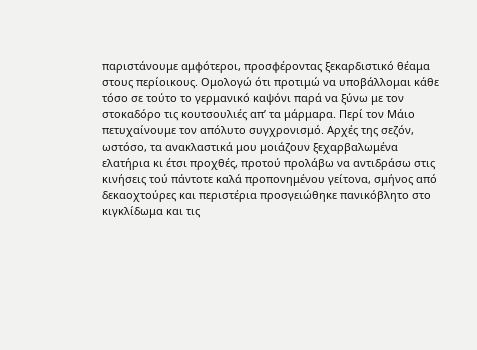παριστάνουμε αμφότεροι, προσφέροντας ξεκαρδιστικό θέαμα στους περίοικους. Ομολογώ ότι προτιμώ να υποβάλλομαι κάθε τόσο σε τούτο το γερμανικό καψόνι παρά να ξύνω με τον στοκαδόρο τις κουτσουλιές απ’ τα μάρμαρα. Περί τον Μάιο πετυχαίνουμε τον απόλυτο συγχρονισμό. Αρχές της σεζόν, ωστόσο, τα ανακλαστικά μου μοιάζουν ξεχαρβαλωμένα ελατήρια κι έτσι προχθές, προτού προλάβω να αντιδράσω στις κινήσεις τού πάντοτε καλά προπονημένου γείτονα, σμήνος από δεκαοχτούρες και περιστέρια προσγειώθηκε πανικόβλητο στο κιγκλίδωμα και τις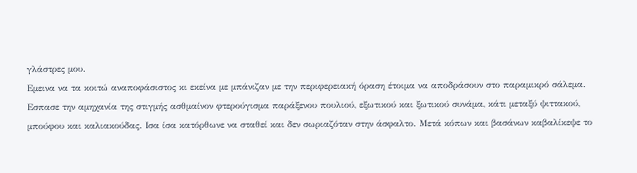γλάστρες μου.
Εμεινα να τα κοιτώ αναποφάσιστος κι εκείνα με μπάνιζαν με την περιφερειακή όραση έτοιμα να αποδράσουν στο παραμικρό σάλεμα. Εσπασε την αμηχανία της στιγμής ασθμαίνον φτερούγισμα παράξενου πουλιού, εξωτικού και ξωτικού συνάμα, κάτι μεταξύ ψιττακού, μπούφου και καλιακούδας. Ισα ίσα κατόρθωνε να σταθεί και δεν σωριαζόταν στην άσφαλτο. Μετά κόπων και βασάνων καβαλίκεψε το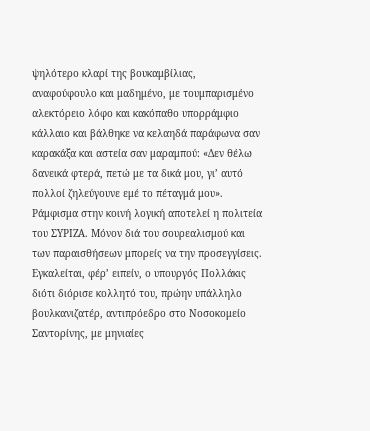ψηλότερο κλαρί της βουκαμβίλιας, αναφούφουλο και μαδημένο, με τουμπαρισμένο αλεκτόρειο λόφο και κακόπαθο υπορράμφιο κάλλαιο και βάλθηκε να κελαηδά παράφωνα σαν καρακάξα και αστεία σαν μαραμπού: «Δεν θέλω δανεικά φτερά, πετώ με τα δικά μου, γι’ αυτό πολλοί ζηλεύγουνε εμέ το πέταγμά μου».
Ράμφισμα στην κοινή λογική αποτελεί η πολιτεία του ΣΥΡΙΖΑ. Μόνον διά του σουρεαλισμού και των παραισθήσεων μπορείς να την προσεγγίσεις. Εγκαλείται, φέρ’ ειπείν, ο υπουργός Πολλάκις διότι διόρισε κολλητό του, πρώην υπάλληλο βουλκανιζατέρ, αντιπρόεδρο στο Νοσοκομείο Σαντορίνης, με μηνιαίες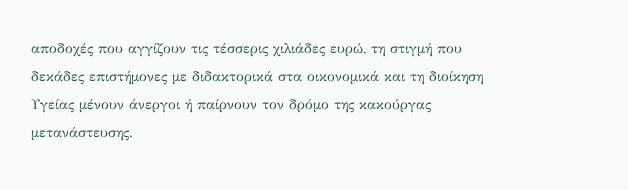αποδοχές που αγγίζουν τις τέσσερις χιλιάδες ευρώ, τη στιγμή που δεκάδες επιστήμονες με διδακτορικά στα οικονομικά και τη διοίκηση Υγείας μένουν άνεργοι ή παίρνουν τον δρόμο της κακούργας μετανάστευσης.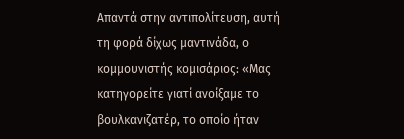Απαντά στην αντιπολίτευση, αυτή τη φορά δίχως μαντινάδα, ο κομμουνιστής κομισάριος: «Μας κατηγορείτε γιατί ανοίξαμε το βουλκανιζατέρ, το οποίο ήταν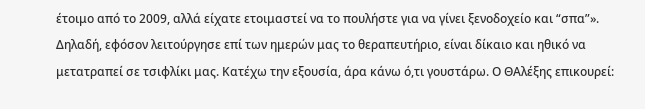έτοιμο από το 2009, αλλά είχατε ετοιμαστεί να το πουλήστε για να γίνει ξενοδοχείο και “σπα”». Δηλαδή, εφόσον λειτούργησε επί των ημερών μας το θεραπευτήριο, είναι δίκαιο και ηθικό να μετατραπεί σε τσιφλίκι μας. Κατέχω την εξουσία, άρα κάνω ό,τι γουστάρω. Ο ΘΑλέξης επικουρεί: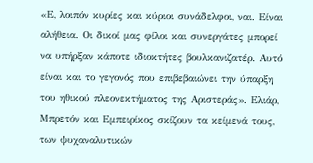«Ε, λοιπόν κυρίες και κύριοι συνάδελφοι, ναι. Είναι αλήθεια. Οι δικοί μας φίλοι και συνεργάτες μπορεί να υπήρξαν κάποτε ιδιοκτήτες βουλκανιζατέρ. Αυτό είναι και το γεγονός που επιβεβαιώνει την ύπαρξη του ηθικού πλεονεκτήματος της Αριστεράς». Ελιάρ, Μπρετόν και Εμπειρίκος σκίζουν τα κείμενά τους, των ψυχαναλυτικών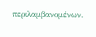περιλαμβανομένων.